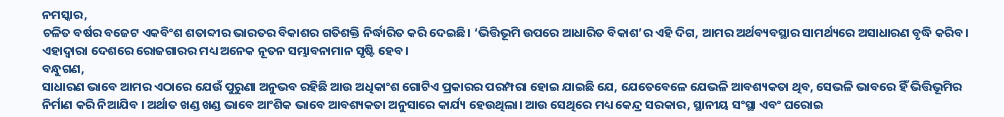ନମସ୍କାର,
ଚଳିତ ବର୍ଷର ବଜେଟ ଏକବିଂଶ ଶତାବ୍ଦୀର ଭାରତର ବିକାଶର ଗତିଶକ୍ତି ନିର୍ଦ୍ଧାରିତ କରି ଦେଇଛି। ‘ଭିତ୍ତିଭୂମି ଉପରେ ଆଧାରିତ ବିକାଶ’ର ଏହି ଦିଗ, ଆମର ଅର୍ଥବ୍ୟବସ୍ଥାର ସାମର୍ଥ୍ୟରେ ଅସାଧାରଣ ବୃଦ୍ଧି କରିବ। ଏହାଦ୍ୱାରା ଦେଶରେ ରୋଜଗାରର ମଧ୍ୟ ଅନେକ ନୂତନ ସମ୍ଭାବନାମାନ ସୃଷ୍ଟି ହେବ।
ବନ୍ଧୁଗଣ,
ସାଧାରଣ ଭାବେ ଆମର ଏଠାରେ ଯେଉଁ ପୁରୁଣା ଅନୁଭବ ରହିଛି ଆଉ ଅଧିକାଂଶ ଗୋଟିଏ ପ୍ରକାରର ପରମ୍ପରା ହୋଇ ଯାଇଛି ଯେ, ଯେତେବେଳେ ଯେଭଳି ଆବଶ୍ୟକତା ଥିବ, ସେଭଳି ଭାବରେ ହିଁ ଭିତ୍ତିଭୂମିର ନିର୍ମାଣ କରି ନିଆଯିବ । ଅର୍ଥାତ ଖଣ୍ଡ ଖଣ୍ଡ ଭାବେ ଆଂଶିକ ଭାବେ ଆବଶ୍ୟକତା ଅନୁସାରେ କାର୍ଯ୍ୟ ହେଉଥିଲା। ଆଉ ସେଥିରେ ମଧ୍ୟ କେନ୍ଦ୍ର ସରକାର, ସ୍ଥାନୀୟ ସଂସ୍ଥା ଏବଂ ଘରୋଇ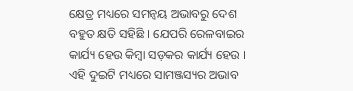କ୍ଷେତ୍ର ମଧ୍ୟରେ ସମନ୍ବୟ ଅଭାବରୁ ଦେଶ ବହୁତ କ୍ଷତି ସହିଛି । ଯେପରି ରେଳବାଇର କାର୍ଯ୍ୟ ହେଉ କିମ୍ବା ସଡ଼କର କାର୍ଯ୍ୟ ହେଉ । ଏହି ଦୁଇଟି ମଧ୍ୟରେ ସାମଞ୍ଜସ୍ୟର ଅଭାବ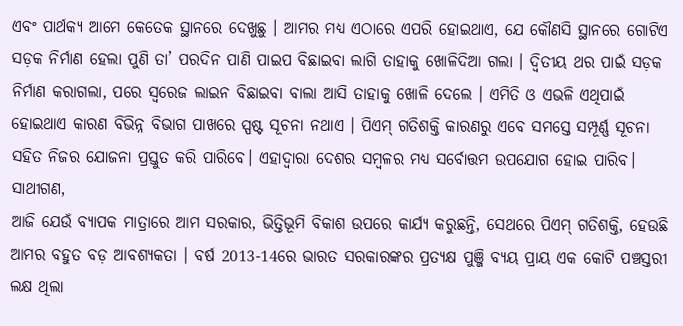ଏବଂ ପାର୍ଥକ୍ୟ ଆମେ କେତେକ ସ୍ଥାନରେ ଦେଖୁଛୁ । ଆମର ମଧ୍ୟ ଏଠାରେ ଏପରି ହୋଇଥାଏ, ଯେ କୌଣସି ସ୍ଥାନରେ ଗୋଟିଏ ସଡ଼କ ନିର୍ମାଣ ହେଲା ପୁଣି ତା’ ପରଦିନ ପାଣି ପାଇପ ବିଛାଇବା ଲାଗି ତାହାକୁ ଖୋଳିଦିଆ ଗଲା । ଦ୍ୱିତୀୟ ଥର ପାଇଁ ସଡ଼କ ନିର୍ମାଣ କରାଗଲା, ପରେ ସ୍ବରେଜ ଲାଇନ ବିଛାଇବା ବାଲା ଆସି ତାହାକୁ ଖୋଳି ଦେଲେ । ଏମିତି ଓ ଏଭଳି ଏଥିପାଇଁ ହୋଇଥାଏ କାରଣ ବିଭିନ୍ନ ବିଭାଗ ପାଖରେ ସ୍ପଷ୍ଟ ସୂଚନା ନଥାଏ । ପିଏମ୍ ଗତିଶକ୍ତି କାରଣରୁ ଏବେ ସମସ୍ତେ ସମ୍ପୂର୍ଣ୍ଣ ସୂଚନା ସହିତ ନିଜର ଯୋଜନା ପ୍ରସ୍ତୁତ କରି ପାରିବେ। ଏହାଦ୍ୱାରା ଦେଶର ସମ୍ବଳର ମଧ୍ୟ ସର୍ବୋତ୍ତମ ଉପଯୋଗ ହୋଇ ପାରିବ।
ସାଥୀଗଣ,
ଆଜି ଯେଉଁ ବ୍ୟାପକ ମାତ୍ରାରେ ଆମ ସରକାର, ଭିତ୍ତିଭୂମି ବିକାଶ ଉପରେ କାର୍ଯ୍ୟ କରୁଛନ୍ତି, ସେଥରେ ପିଏମ୍ ଗତିଶକ୍ତି, ହେଉଛି ଆମର ବହୁତ ବଡ଼ ଆବଶ୍ୟକତା । ବର୍ଷ 2013-14ରେ ଭାରତ ସରକାରଙ୍କର ପ୍ରତ୍ୟକ୍ଷ ପୁଞ୍ଜି ବ୍ୟୟ ପ୍ରାୟ ଏକ କୋଟି ପଞ୍ଚସ୍ତରୀ ଲକ୍ଷ ଥିଲା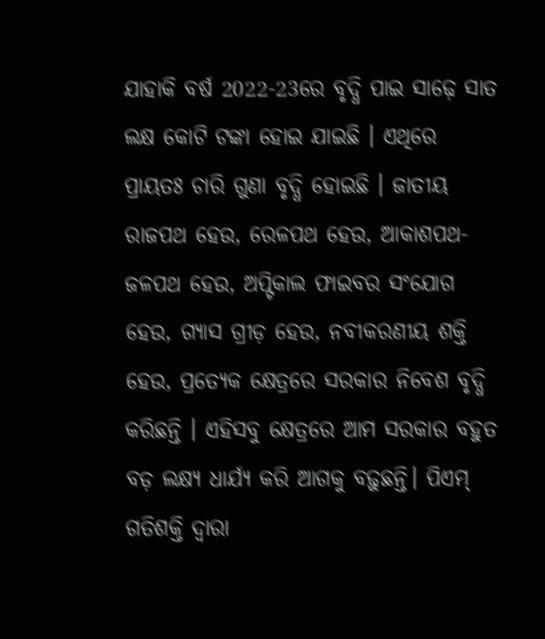ଯାହାକି ବର୍ଷ 2022-23ରେ ବୃଦ୍ଧି ପାଇ ସାଢ଼େ ସାତ ଲକ୍ଷ କୋଟି ଟଙ୍କା ହୋଇ ଯାଇଛି । ଏଥିରେ ପ୍ରାୟତଃ ଚାରି ଗୁଣା ବୃଦ୍ଧି ହୋଇଛି । ଜାତୀୟ ରାଜପଥ ହେଉ, ରେଳପଥ ହେଉ, ଆକାଶପଥ- ଜଳପଥ ହେଉ, ଅପ୍ଟିକାଲ ଫାଇବର ସଂଯୋଗ ହେଉ, ଗ୍ୟାସ ଗ୍ରୀଡ଼ ହେଉ, ନବୀକରଣୀୟ ଶକ୍ତି ହେଉ, ପ୍ରତ୍ୟେକ କ୍ଷେତ୍ରରେ ସରକାର ନିବେଶ ବୃଦ୍ଧି କରିଛନ୍ତି । ଏହିସବୁ କ୍ଷେତ୍ରରେ ଆମ ସରକାର ବହୁତ ବଡ଼ ଲକ୍ଷ୍ୟ ଧାର୍ଯ୍ୟ କରି ଆଗକୁ ବଢ଼ୁଛନ୍ତି। ପିଏମ୍ ଗତିଶକ୍ତି ଦ୍ୱାରା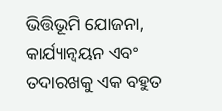ଭିତ୍ତିଭୂମି ଯୋଜନା, କାର୍ଯ୍ୟାନ୍ୱୟନ ଏବଂ ତଦାରଖକୁ ଏକ ବହୁତ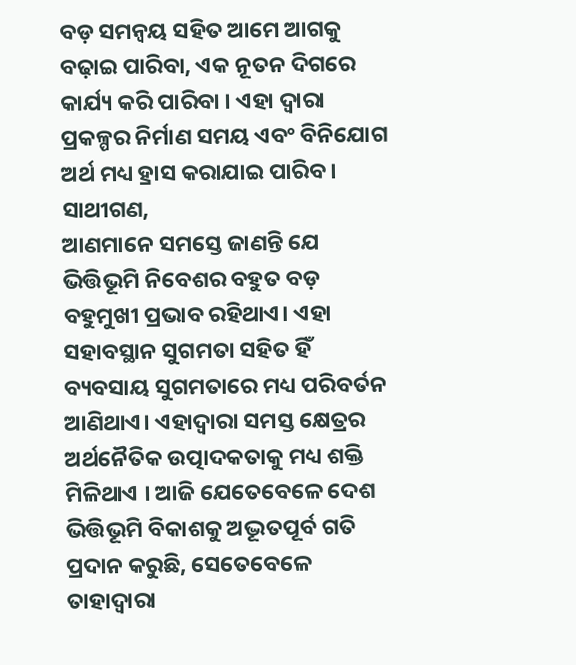ବଡ଼ ସମନ୍ବୟ ସହିତ ଆମେ ଆଗକୁ ବଢ଼ାଇ ପାରିବା, ଏକ ନୂତନ ଦିଗରେ କାର୍ଯ୍ୟ କରି ପାରିବା । ଏହା ଦ୍ବାରା ପ୍ରକଳ୍ପର ନିର୍ମାଣ ସମୟ ଏବଂ ବିନିଯୋଗ ଅର୍ଥ ମଧ୍ୟ ହ୍ରାସ କରାଯାଇ ପାରିବ।
ସାଥୀଗଣ,
ଆଣମାନେ ସମସ୍ତେ ଜାଣନ୍ତି ଯେ ଭିତ୍ତିଭୂମି ନିବେଶର ବହୁତ ବଡ଼ ବହୁମୁଖୀ ପ୍ରଭାବ ରହିଥାଏ। ଏହା ସହାବସ୍ଥାନ ସୁଗମତା ସହିତ ହିଁ ବ୍ୟବସାୟ ସୁଗମତାରେ ମଧ୍ୟ ପରିବର୍ତନ ଆଣିଥାଏ। ଏହାଦ୍ୱାରା ସମସ୍ତ କ୍ଷେତ୍ରର ଅର୍ଥନୈତିକ ଉତ୍ପାଦକତାକୁ ମଧ୍ୟ ଶକ୍ତି ମିଳିଥାଏ । ଆଜି ଯେତେବେଳେ ଦେଶ ଭିତ୍ତିଭୂମି ବିକାଶକୁ ଅଦ୍ଭୂତପୂର୍ବ ଗତି ପ୍ରଦାନ କରୁଛି, ସେତେବେଳେ ତାହାଦ୍ୱାରା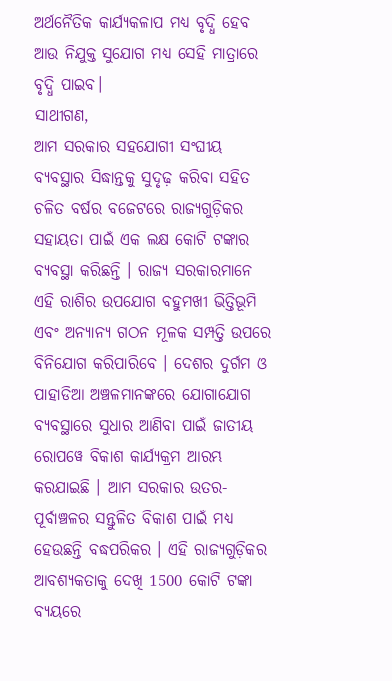ଅର୍ଥନୈତିକ କାର୍ଯ୍ୟକଳାପ ମଧ୍ୟ ବୃଦ୍ଧି ହେବ ଆଉ ନିଯୁକ୍ତ ସୁଯୋଗ ମଧ୍ୟ ସେହି ମାତ୍ରାରେ ବୃଦ୍ଧି ପାଇବ।
ସାଥୀଗଣ,
ଆମ ସରକାର ସହଯୋଗୀ ସଂଘୀୟ ବ୍ୟବସ୍ଥାର ସିଦ୍ଧାନ୍ତକୁ ସୁଦୃଢ଼ କରିବା ସହିତ ଚଳିତ ବର୍ଷର ବଜେଟରେ ରାଜ୍ୟଗୁଡ଼ିକର ସହାୟତା ପାଇଁ ଏକ ଲକ୍ଷ କୋଟି ଟଙ୍କାର ବ୍ୟବସ୍ଥା କରିଛନ୍ତି । ରାଜ୍ୟ ସରକାରମାନେ ଏହି ରାଶିର ଉପଯୋଗ ବହୁମଖୀ ଭିତ୍ତିଭୂମି ଏବଂ ଅନ୍ୟାନ୍ୟ ଗଠନ ମୂଳକ ସମ୍ପତ୍ତି ଉପରେ ବିନିଯୋଗ କରିପାରିବେ । ଦେଶର ଦୁର୍ଗମ ଓ ପାହାଡିଆ ଅଞ୍ଚଳମାନଙ୍କରେ ଯୋଗାଯୋଗ ବ୍ୟବସ୍ଥାରେ ସୁଧାର ଆଣିବା ପାଇଁ ଜାତୀୟ ରୋପୱେ ବିକାଶ କାର୍ଯ୍ୟକ୍ରମ ଆରମ୍ଭ କରଯାଇଛି । ଆମ ସରକାର ଉତର-ପୂର୍ବାଞ୍ଚଳର ସନ୍ତୁଳିତ ବିକାଶ ପାଇଁ ମଧ୍ୟ ହେଉଛନ୍ତି ବଦ୍ଧପରିକର । ଏହି ରାଜ୍ୟଗୁଡ଼ିକର ଆବଶ୍ୟକତାକୁ ଦେଖି 1500 କୋଟି ଟଙ୍କା ବ୍ୟୟରେ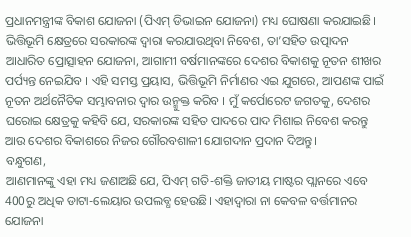ପ୍ରଧାନମନ୍ତ୍ରୀଙ୍କ ବିକାଶ ଯୋଜନା (ପିଏମ୍ ଡିଭାଇନ ଯୋଜନା) ମଧ୍ୟ ଘୋଷଣା କରଯାଇଛି। ଭିତ୍ତିଭୂମି କ୍ଷେତ୍ରରେ ସରକାରଙ୍କ ଦ୍ୱାରା କରଯାଉଥିବା ନିବେଶ, ତା’ସହିତ ଉତ୍ପାଦନ ଆଧାରିତ ପ୍ରୋତ୍ସାହନ ଯୋଜନା, ଆଗାମୀ ବର୍ଷମାନଙ୍କରେ ଦେଶର ବିକାଶକୁ ନୂତନ ଶୀଖର ପର୍ପ୍ୟନ୍ତ ନେଇଯିବ । ଏହି ସମସ୍ତ ପ୍ରୟାସ, ଭିତ୍ତିଭୂମି ନିର୍ମାଣର ଏଇ ଯୁଗରେ, ଆପଣଙ୍କ ପାଇଁ ନୂତନ ଅର୍ଥନୈତିକ ସମ୍ଭାବନାର ଦ୍ୱାର ଉନ୍ମୁକ୍ତ କରିବ । ମୁଁ କର୍ପୋରେଟ ଜଗତକୁ, ଦେଶର ଘରୋଇ କ୍ଷେତ୍ରକୁ କହିବି ଯେ, ସରକାରଙ୍କ ସହିତ ପାଦରେ ପାଦ ମିଶାଇ ନିବେଶ କରନ୍ତୁ ଆଉ ଦେଶର ବିକାଶରେ ନିଜର ଗୌରବଶାଳୀ ଯୋଗଦାନ ପ୍ରଦାନ ଦିଅନ୍ତୁ।
ବନ୍ଧୁଗଣ,
ଆଣମାନଙ୍କୁ ଏହା ମଧ୍ୟ ଜଣାଅଛି ଯେ, ପିଏମ୍ ଗତି-ଶକ୍ତି ଜାତୀୟ ମାଷ୍ଟର ପ୍ଲାନରେ ଏବେ 400ରୁ ଅଧିକ ଡାଟା-ଲେୟାର ଉପଲବ୍ଧ ହେଉଛି। ଏହାଦ୍ୱାରା ନା କେବଳ ବର୍ତ୍ତମାନର ଯୋଜନା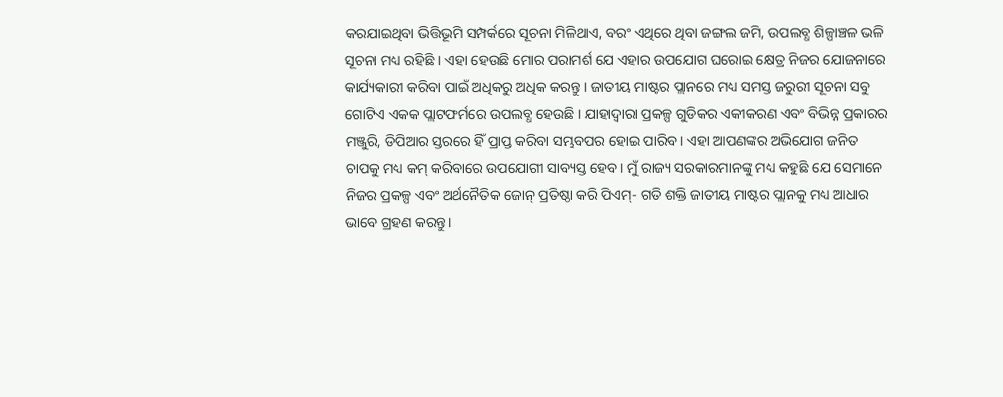କରଯାଇଥିବା ଭିତ୍ତିଭୂମି ସମ୍ପର୍କରେ ସୂଚନା ମିଳିଥାଏ, ବରଂ ଏଥିରେ ଥିବା ଜଙ୍ଗଲ ଜମି, ଉପଲବ୍ଧ ଶିଳ୍ପାଞ୍ଚଳ ଭଳି ସୂଚନା ମଧ୍ୟ ରହିଛି । ଏହା ହେଉଛି ମୋର ପରାମର୍ଶ ଯେ ଏହାର ଉପଯୋଗ ଘରୋଇ କ୍ଷେତ୍ର ନିଜର ଯୋଜନାରେ କାର୍ଯ୍ୟକାରୀ କରିବା ପାଇଁ ଅଧିକରୁ ଅଧିକ କରନ୍ତୁ । ଜାତୀୟ ମାଷ୍ଟର ପ୍ଲାନରେ ମଧ୍ୟ ସମସ୍ତ ଜରୁରୀ ସୂଚନା ସବୁ ଗୋଟିଏ ଏକକ ପ୍ଲାଟଫର୍ମରେ ଉପଲବ୍ଧ ହେଉଛି । ଯାହାଦ୍ୱାରା ପ୍ରକଳ୍ପ ଗୁଡିକର ଏକୀକରଣ ଏବଂ ବିଭିନ୍ନ ପ୍ରକାରର ମଞ୍ଜୁରି, ଡିପିଆର ସ୍ତରରେ ହିଁ ପ୍ରାପ୍ତ କରିବା ସମ୍ଭବପର ହୋଇ ପାରିବ। ଏହା ଆପଣଙ୍କର ଅଭିଯୋଗ ଜନିତ ଚାପକୁ ମଧ୍ୟ କମ୍ କରିବାରେ ଉପଯୋଗୀ ସାବ୍ୟସ୍ତ ହେବ। ମୁଁ ରାଜ୍ୟ ସରକାରମାନଙ୍କୁ ମଧ୍ୟ କହୁଛି ଯେ ସେମାନେ ନିଜର ପ୍ରକଳ୍ପ ଏବଂ ଅର୍ଥନୈତିକ ଜୋନ୍ ପ୍ରତିଷ୍ଠା କରି ପିଏମ୍- ଗତି ଶକ୍ତି ଜାତୀୟ ମାଷ୍ଟର ପ୍ଲାନକୁ ମଧ୍ୟ ଆଧାର ଭାବେ ଗ୍ରହଣ କରନ୍ତୁ।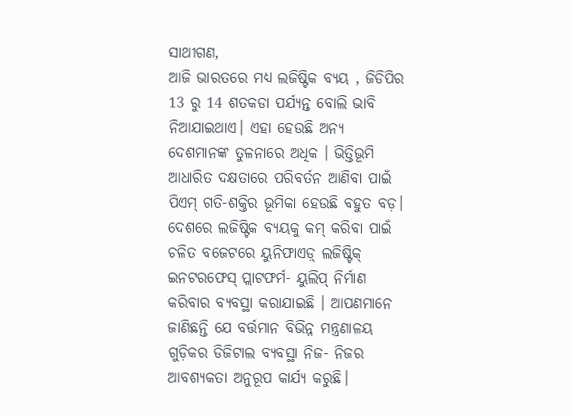ସାଥୀଗଣ,
ଆଜି ଭାରତରେ ମଧ୍ୟ ଲଜିଷ୍ଟିକ ବ୍ୟୟ , ଜିଡିପିର 13 ରୁ 14 ଶତକଡା ପର୍ଯ୍ୟନ୍ତ ବୋଲି ଭାବି ନିଆଯାଇଥାଏ। ଏହା ହେଉଛି ଅନ୍ୟ ଦେଶମାନଙ୍କ ତୁଳନାରେ ଅଧିକ । ଭିତ୍ତିଭୂମି ଆଧାରିତ ଦକ୍ଷତାରେ ପରିବର୍ତନ ଆଣିବା ପାଇଁ ପିଏମ୍ ଗତି-ଶକ୍ତିର ଭୂମିକା ହେଉଛି ବହୁତ ବଡ଼। ଦେଶରେ ଲଜିଷ୍ଟିକ ବ୍ୟୟକୁ କମ୍ କରିବା ପାଇଁ ଚଳିତ ବଜେଟରେ ୟୁନିଫାଏଡ଼୍ ଲଜିଷ୍ଟିକ୍ ଇନଟରଫେସ୍ ପ୍ଲାଟଫର୍ମ- ୟୁଲିପ୍ ନିର୍ମାଣ କରିବାର ବ୍ୟବସ୍ଥା କରାଯାଇଛି । ଆପଣମାନେ ଜାଣିଛନ୍ତି ଯେ ବର୍ତ୍ତମାନ ବିଭିନ୍ନ ମନ୍ତ୍ରଣାଳୟ ଗୁଡ଼ିକର ଡିଜିଟାଲ ବ୍ୟବସ୍ଥା ନିଜ- ନିଜର ଆବଶ୍ୟକତା ଅନୁରୂପ କାର୍ଯ୍ୟ କରୁଛି।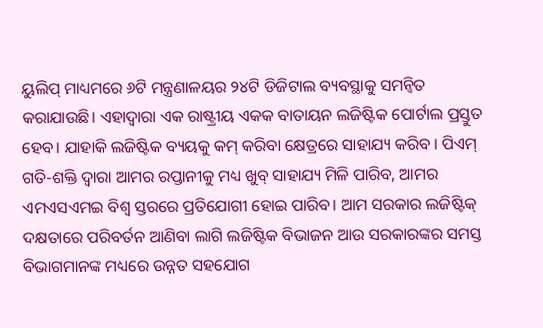ୟୁଲିପ୍ ମାଧ୍ୟମରେ ୬ଟି ମନ୍ତ୍ରଣାଳୟର ୨୪ଟି ଡିଜିଟାଲ ବ୍ୟବସ୍ଥାକୁ ସମନ୍ୱିତ କରାଯାଉଛି। ଏହାଦ୍ୱାରା ଏକ ରାଷ୍ଟ୍ରୀୟ ଏକକ ବାତାୟନ ଲଜିଷ୍ଟିକ ପୋର୍ଟାଲ ପ୍ରସ୍ତୁତ ହେବ। ଯାହାକି ଲଜିଷ୍ଟିକ ବ୍ୟୟକୁ କମ୍ କରିବା କ୍ଷେତ୍ରରେ ସାହାଯ୍ୟ କରିବ । ପିଏମ୍ ଗତି-ଶକ୍ତି ଦ୍ୱାରା ଆମର ରପ୍ତାନୀକୁ ମଧ୍ୟ ଖୁବ୍ ସାହାଯ୍ୟ ମିଳି ପାରିବ, ଆମର ଏମଏସଏମଇ ବିଶ୍ୱ ସ୍ତରରେ ପ୍ରତିଯୋଗୀ ହୋଇ ପାରିବ। ଆମ ସରକାର ଲଜିଷ୍ଟିକ୍ ଦକ୍ଷତାରେ ପରିବର୍ତନ ଆଣିବା ଲାଗି ଲଜିଷ୍ଟିକ ବିଭାଜନ ଆଉ ସରକାରଙ୍କର ସମସ୍ତ ବିଭାଗମାନଙ୍କ ମଧ୍ୟରେ ଉନ୍ନତ ସହଯୋଗ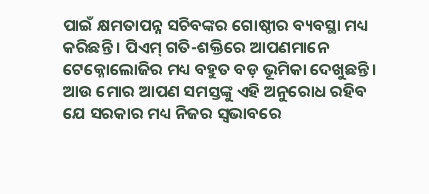ପାଇଁ କ୍ଷମତାପନ୍ନ ସଚିବଙ୍କର ଗୋଷ୍ଠୀର ବ୍ୟବସ୍ଥା ମଧ୍ୟ କରିଛନ୍ତି । ପିଏମ୍ ଗତି-ଶକ୍ତିରେ ଆପଣମାନେ ଟେକ୍ନୋଲୋଜିର ମଧ୍ୟ ବହୁତ ବଡ଼ ଭୂମିକା ଦେଖୁଛନ୍ତି । ଆଉ ମୋର ଆପଣ ସମସ୍ତଙ୍କୁ ଏହି ଅନୁରୋଧ ରହିବ ଯେ ସରକାର ମଧ୍ୟ ନିଜର ସ୍ୱଭାବରେ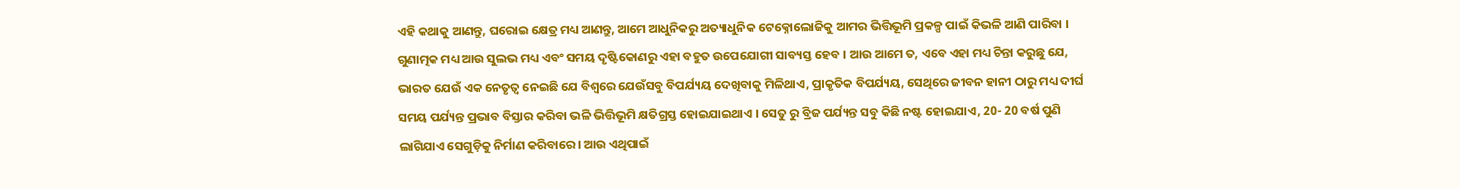ଏହି କଥାକୁ ଆଣନ୍ତୁ, ଘରୋଇ କ୍ଷେତ୍ର ମଧ୍ୟ ଆଣନ୍ତୁ, ଆମେ ଆଧୁନିକରୁ ଅତ୍ୟାଧୁନିକ ଟେକ୍ନୋଲୋଜିକୁ ଆମର ଭିତ୍ତିଭୂମି ପ୍ରକଳ୍ପ ପାଇଁ କିଭଳି ଆଣି ପାରିବା । ଗୁଣାତ୍ମକ ମଧ୍ୟ ଆଉ ସୁଲଭ ମଧ୍ୟ ଏବଂ ସମୟ ଦୃଷ୍ଟିକୋଣରୁ ଏହା ବହୁତ ଉପେଯୋଗୀ ସାବ୍ୟସ୍ତ ହେବ । ଆଉ ଆମେ ତ, ଏବେ ଏହା ମଧ୍ୟ ଚିନ୍ତା କରୁଛୁ ଯେ, ଭାରତ ଯେଉଁ ଏକ ନେତୃତ୍ବ ନେଇଛି ଯେ ବିଶ୍ବରେ ଯେଉଁସବୁ ବିପର୍ଯ୍ୟୟ ଦେଖିବାକୁ ମିଳିଥାଏ, ପ୍ରାକୃତିକ ବିପର୍ଯ୍ୟୟ, ସେଥିରେ ଜୀବନ ହାନୀ ଠାରୁ ମଧ୍ୟ ଦୀର୍ଘ ସମୟ ପର୍ଯ୍ୟନ୍ତ ପ୍ରଭାବ ବିସ୍ତାର କରିବା ଭଳି ଭିତ୍ତିଭୂମି କ୍ଷତିଗ୍ରସ୍ତ ହୋଇଯାଇଥାଏ । ସେତୁ ରୁ ବ୍ରିଜ ପର୍ଯ୍ୟନ୍ତ ସବୁ କିଛି ନଷ୍ଟ ହୋଇଯାଏ, 20- 20 ବର୍ଷ ପୁଣି ଲାଗିଯାଏ ସେଗୁଡ଼ିକୁ ନିର୍ମାଣ କରିବାରେ। ଆଉ ଏଥିପାଇଁ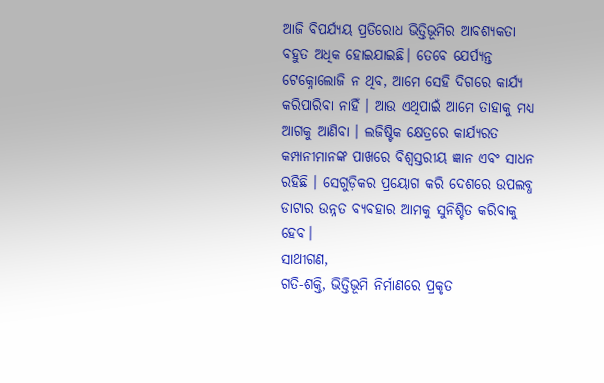ଆଜି ବିପର୍ଯ୍ୟୟ ପ୍ରତିରୋଧ ଭିତ୍ତିଭୂମିର ଆବଶ୍ୟକତା ବହୁତ ଅଧିକ ହୋଇଯାଇଛି। ତେବେ ଯେର୍ପ୍ୟନ୍ତ ଟେକ୍ନୋଲୋଜି ନ ଥିବ, ଆମେ ସେହି ଦିଗରେ କାର୍ଯ୍ୟ କରିପାରିବା ନାହିଁ । ଆଉ ଏଥିପାଇଁ ଆମେ ତାହାକୁ ମଧ୍ୟ ଆଗକୁ ଆଣିବା । ଲଜିଷ୍ଟିକ କ୍ଷେତ୍ରରେ କାର୍ଯ୍ୟରତ କମ୍ପାନୀମାନଙ୍କ ପାଖରେ ବିଶ୍ୱସ୍ତରୀୟ ଜ୍ଞାନ ଏବଂ ସାଧନ ରହିଛି । ସେଗୁଡ଼ିକର ପ୍ରୟୋଗ କରି ଦେଶରେ ଉପଲବ୍ଧ ଡାଟାର ଉନ୍ନତ ବ୍ୟବହାର ଆମକୁ ସୁନିଶ୍ଚିତ କରିବାକୁ ହେବ।
ସାଥୀଗଣ,
ଗତି-ଶକ୍ତି, ଭିତ୍ତିଭୂମି ନିର୍ମାଣରେ ପ୍ରକୃତ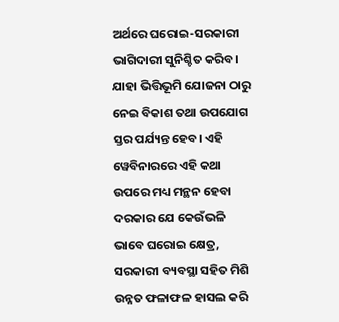ଅର୍ଥରେ ଘରୋଇ-ସରକାରୀ ଭାଗିଦାରୀ ସୁନିଶ୍ଚିତ କରିବ। ଯାହା ଭିତ୍ତିଭୂମି ଯୋଜନା ଠାରୁ ନେଇ ବିକାଶ ତଥା ଉପଯୋଗ ସ୍ତର ପର୍ଯ୍ୟନ୍ତ ହେବ। ଏହି ୱେବିନାରରେ ଏହି କଥା ଉପରେ ମଧ୍ୟ ମନ୍ଥନ ହେବା ଦରକାର ଯେ କେଉଁଭଳି ଭାବେ ଘରୋଇ କ୍ଷେତ୍ର, ସରକାରୀ ବ୍ୟବସ୍ଥା ସହିତ ମିଶି ଉନ୍ନତ ଫଳାଫଳ ହାସଲ କରି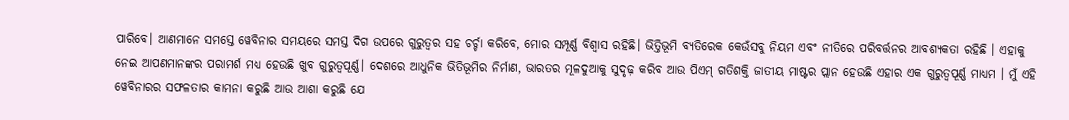ପାରିବେ। ଆଣମାନେ ସମସ୍ତେ ୱେବିନାର ସମୟରେ ସମସ୍ତ ଦିଗ ଉପରେ ଗୁରୁତ୍ବର ସହ ଚର୍ଚ୍ଚା କରିବେ, ମୋର ସମ୍ପୂର୍ଣ୍ଣ ବିଶ୍ୱାସ ରହିଛି। ଭିତ୍ତିଭୂମି ବ୍ୟତିରେକ କେଉଁସବୁ ନିୟମ ଏବଂ ନୀତିରେ ପରିବର୍ତ୍ତନର ଆବଶ୍ୟକତା ରହିଛି । ଏହାକୁ ନେଇ ଆପଣମାନଙ୍କର ପରାମର୍ଶ ମଧ୍ୟ ହେଉଛି ଖୁବ ଗୁରୁତ୍ବପୂର୍ଣ୍ଣ। ଦେଶରେ ଆଧୁନିକ ଭିତିଭୂମିର ନିର୍ମାଣ, ଭାରତର ମୂଳଦୁଆକୁ ସୁଦୃଢ଼ କରିବ ଆଉ ପିଏମ୍ ଗତିଶକ୍ତି ଜାତୀୟ ମାଷ୍ଟର ପ୍ଲାନ ହେଉଛି ଏହାର ଏକ ଗୁରୁତ୍ବପୂର୍ଣ୍ଣ ମାଧ୍ୟମ । ମୁଁ ଏହି ୱେବିନାରର ସଫଳତାର କାମନା କରୁଛି ଆଉ ଆଶା କରୁଛି ଯେ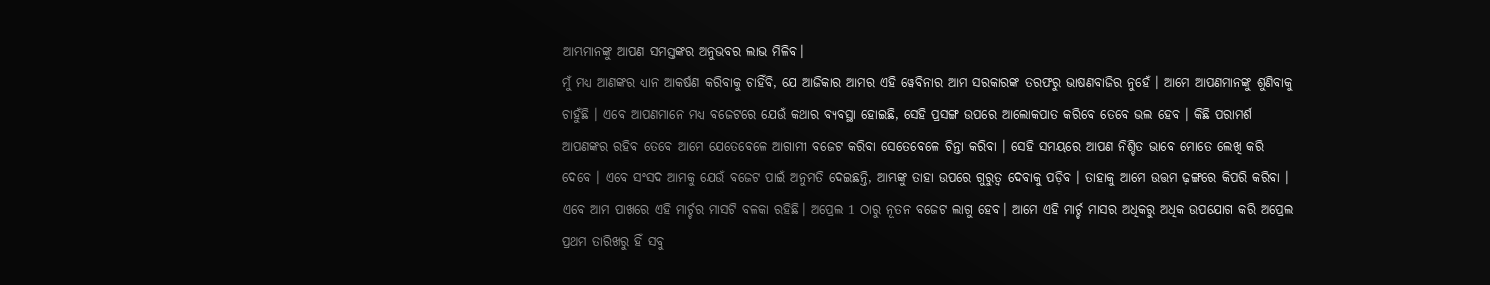ଆମ୍ଭମାନଙ୍କୁ ଆପଣ ସମସ୍ତଙ୍କର ଅନୁଭବର ଲାଭ ମିଳିବ।
ମୁଁ ମଧ୍ୟ ଆଣଙ୍କର ଧ୍ୟାନ ଆକର୍ଷଣ କରିବାକୁ ଚାହିଁବି, ଯେ ଆଜିକାର ଆମର ଏହି ୱେବିନାର ଆମ ସରକାରଙ୍କ ତରଫରୁ ଭାଷଣବାଜିର ନୁହେଁ । ଆମେ ଆପଣମାନଙ୍କୁ ଶୁଣିବାକୁ ଚାହୁଁଛି । ଏବେ ଆପଣମାନେ ମଧ୍ୟ ବଜେଟରେ ଯେଉଁ କଥାର ବ୍ୟବସ୍ଥା ହୋଇଛି, ସେହି ପ୍ରସଙ୍ଗ ଉପରେ ଆଲୋକପାତ କରିବେ ତେବେ ଭଲ ହେବ । କିଛି ପରାମର୍ଶ ଆପଣଙ୍କର ରହିବ ତେବେ ଆମେ ଯେତେବେଳେ ଆଗାମୀ ବଜେଟ କରିବା ସେତେବେଳେ ଚିନ୍ତା କରିବା । ସେହି ସମୟରେ ଆପଣ ନିଶ୍ଚିତ ଭାବେ ମୋତେ ଲେଖି କରି ଦେବେ । ଏବେ ସଂସଦ ଆମକୁ ଯେଉଁ ବଜେଟ ପାଇଁ ଅନୁମତି ଦେଇଛନ୍ତି, ଆମ୍ଭଙ୍କୁ ତାହା ଉପରେ ଗୁରୁତ୍ୱ ଦେବାକୁ ପଡ଼ିବ । ତାହାକୁ ଆମେ ଉତ୍ତମ ଢ଼ଙ୍ଗରେ କିପରି କରିବା । ଏବେ ଆମ ପାଖରେ ଏହି ମାର୍ଚ୍ଚର ମାସଟି ବଳକା ରହିଛି। ଅପ୍ରେଲ 1 ଠାରୁ ନୂତନ ବଜେଟ ଲାଗୁ ହେବ। ଆମେ ଏହି ମାର୍ଚ୍ଚ ମାସର ଅଧିକରୁ ଅଧିକ ଉପଯୋଗ କରି ଅପ୍ରେଲ ପ୍ରଥମ ତାରିଖରୁ ହିଁ ସବୁ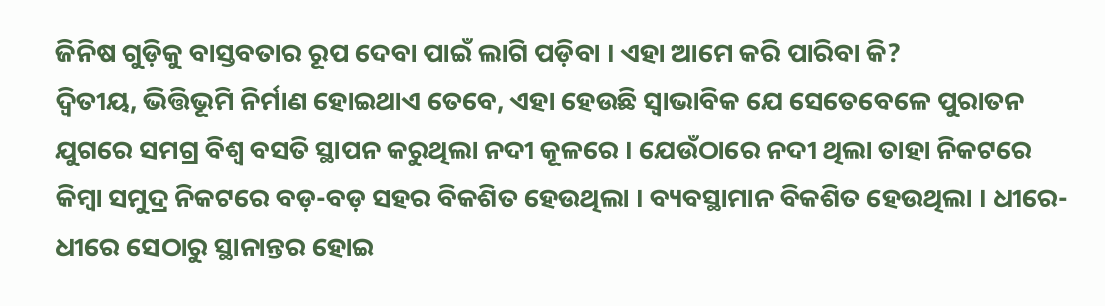ଜିନିଷ ଗୁଡ଼ିକୁ ବାସ୍ତବତାର ରୂପ ଦେବା ପାଇଁ ଲାଗି ପଡ଼ିବା । ଏହା ଆମେ କରି ପାରିବା କି?
ଦ୍ୱିତୀୟ, ଭିତ୍ତିଭୂମି ନିର୍ମାଣ ହୋଇଥାଏ ତେବେ, ଏହା ହେଉଛି ସ୍ୱାଭାବିକ ଯେ ସେତେବେଳେ ପୁରାତନ ଯୁଗରେ ସମଗ୍ର ବିଶ୍ବ ବସତି ସ୍ଥାପନ କରୁଥିଲା ନଦୀ କୂଳରେ । ଯେଉଁଠାରେ ନଦୀ ଥିଲା ତାହା ନିକଟରେ କିମ୍ବା ସମୁଦ୍ର ନିକଟରେ ବଡ଼-ବଡ଼ ସହର ବିକଶିତ ହେଉଥିଲା । ବ୍ୟବସ୍ଥାମାନ ବିକଶିତ ହେଉଥିଲା । ଧୀରେ- ଧୀରେ ସେଠାରୁ ସ୍ଥାନାନ୍ତର ହୋଇ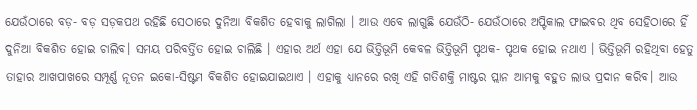ଯେଉଁଠାରେ ବଡ଼- ବଡ଼ ସଡ଼କପଥ ରହିଛି ସେଠାରେ ଦୁନିଆ ବିକଶିତ ହେବାକୁ ଲାଗିଲା । ଆଉ ଏବେ ଲାଗୁଛି ଯେଉଁଠି- ଯେଉଁଠାରେ ଅପ୍ଟିକାଲ ଫାଇବର ଥିବ ସେହିଠାରେ ହିଁ ଦୁନିଆ ବିକଶିତ ହୋଇ ଚାଲିବ। ସମୟ ପରିବର୍ତ୍ତିତ ହୋଇ ଚାଲିଛି । ଏହାର ଅର୍ଥ ଏହା ଯେ ଭିତ୍ତିଭୂମି କେବଳ ଭିତ୍ତିଭୂମି ପୃଥକ- ପୃଥକ ହୋଇ ନଥାଏ । ଭିତ୍ତିଭୂମି ରହିଥିବା ହେତୁ ତାହାର ଆଖପାଖରେ ସମ୍ପୂର୍ଣ୍ଣ ନୂତନ ଇକୋ-ସିଷ୍ଟମ ବିକଶିତ ହୋଇଯାଇଥାଏ । ଏହାକୁ ଧ୍ୟାନରେ ରଖି ଏହି ଗତିଶକ୍ତି ମାଷ୍ଟର ପ୍ଲାନ ଆମକୁ ବହୁତ ଲାଭ ପ୍ରଦାନ କରିବ। ଆଉ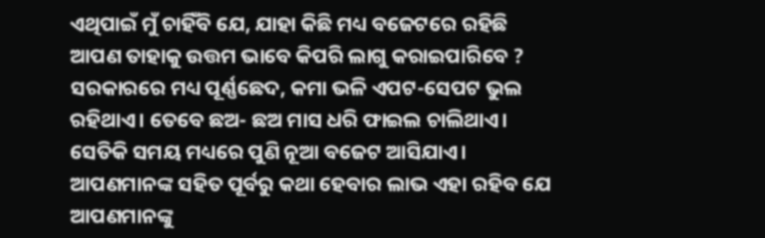ଏଥିପାଇଁ ମୁଁ ଚାହିଁବି ଯେ, ଯାହା କିଛି ମଧ୍ୟ ବଜେଟରେ ରହିଛି ଆପଣ ତାହାକୁ ଉତ୍ତମ ଭାବେ କିପରି ଲାଗୁ କରାଇପାରିବେ ? ସରକାରରେ ମଧ୍ୟ ପୂର୍ଣ୍ଣଛେଦ, କମା ଭଳି ଏପଟ-ସେପଟ ଭୁଲ ରହିଥାଏ। ତେବେ ଛଅ- ଛଅ ମାସ ଧରି ଫାଇଲ ଚାଲିଥାଏ। ସେତିକି ସମୟ ମଧ୍ୟରେ ପୁଣି ନୂଆ ବଜେଟ ଆସିଯାଏ। ଆପଣମାନଙ୍କ ସହିତ ପୂର୍ବରୁ କଥା ହେବାର ଲାଭ ଏହା ରହିବ ଯେ ଆପଣମାନଙ୍କୁ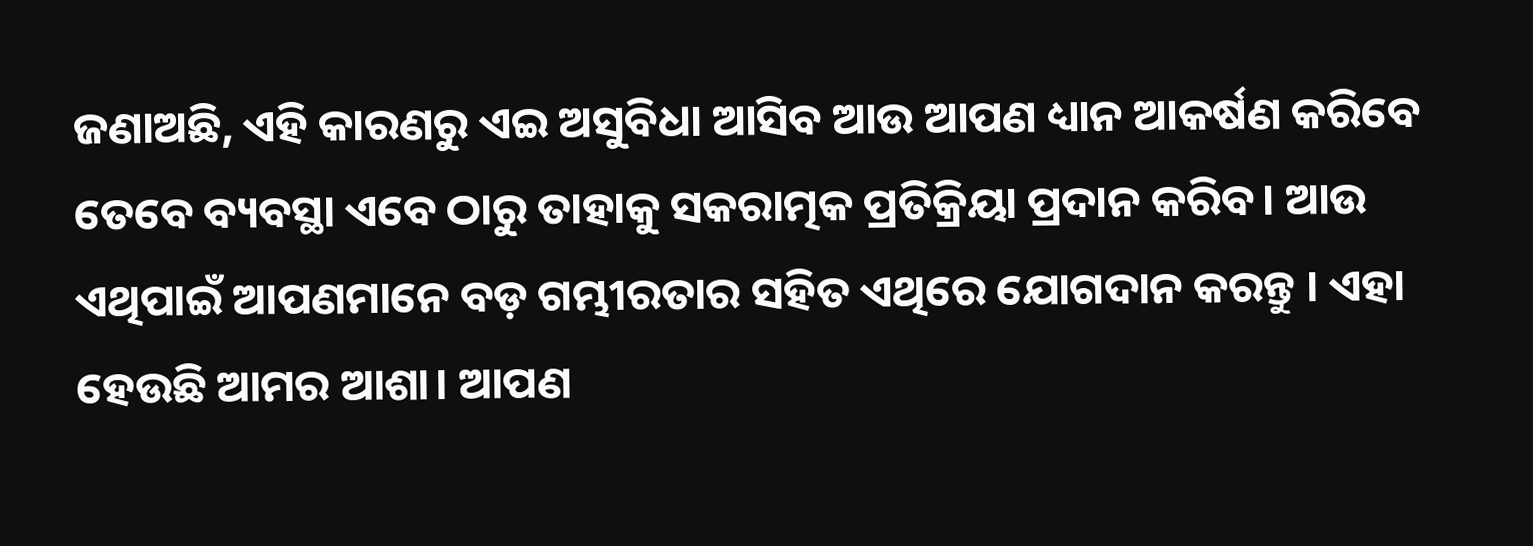ଜଣାଅଛି, ଏହି କାରଣରୁ ଏଇ ଅସୁବିଧା ଆସିବ ଆଉ ଆପଣ ଧ୍ୟାନ ଆକର୍ଷଣ କରିବେ ତେବେ ବ୍ୟବସ୍ଥା ଏବେ ଠାରୁ ତାହାକୁ ସକରାତ୍ମକ ପ୍ରତିକ୍ରିୟା ପ୍ରଦାନ କରିବ। ଆଉ ଏଥିପାଇଁ ଆପଣମାନେ ବଡ଼ ଗମ୍ଭୀରତାର ସହିତ ଏଥିରେ ଯୋଗଦାନ କରନ୍ତୁ । ଏହା ହେଉଛି ଆମର ଆଶା। ଆପଣ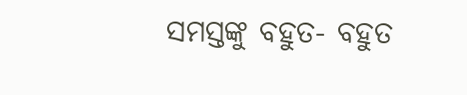ସମସ୍ତଙ୍କୁ ବହୁତ- ବହୁତ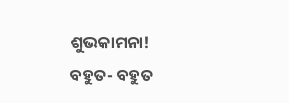ଶୁଭକାମନା!
ବହୁତ- ବହୁତ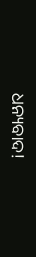ଧନ୍ୟବାଦ!